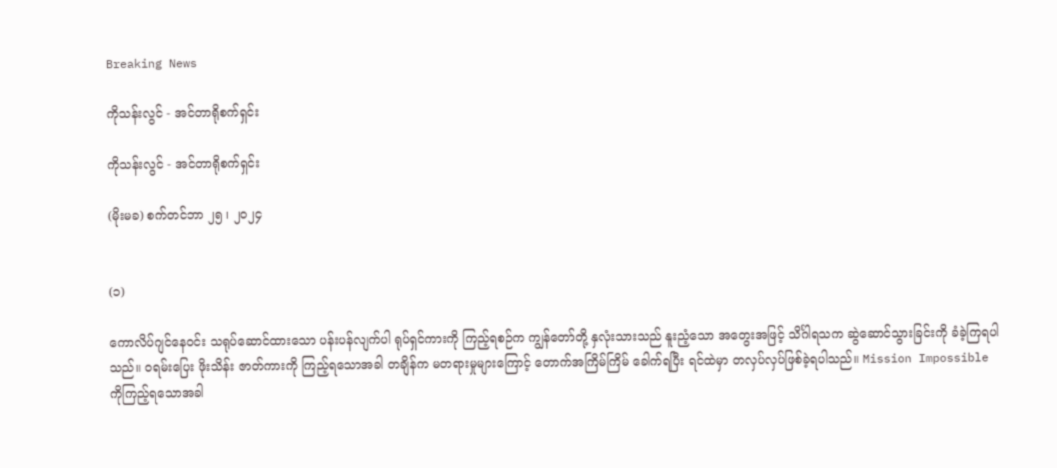Breaking News

ကိုသန်းလွင် - အင်တာရိုစက်ရှင်း

ကိုသန်းလွင် - အင်တာရိုစက်ရှင်း

(မိုးမခ) စက်တင်ဘာ ၂၅ ၊ ၂၀၂၄


(၁)

ကောလိပ်ဂျင်နေဝင်း သရုပ်ဆောင်ထားသော ပန်းပန်လျက်ပါ ရုပ်ရှင်ကားကို ကြည့်ရစဉ်က ကျွန်တော်တို့ နှလုံးသားသည် နူးညံ့သော အတွေးအဖြင့် သိင်္ဂါရသက ဆွဲဆောင်သွားခြင်းကို ခံခဲ့ကြရပါသည်။ ဝရမ်းပြေး ဖိုးသိန်း ဇာတ်ကားကို ကြည့်ရသောအခါ တချိန်က မတရားမှုများကြောင့် တောက်အကြိမ်ကြိမ် ခေါက်ရပြီး ရင်ထဲမှာ တလှပ်လှပ်ဖြစ်ခဲ့ရပါသည်။ Mission Impossible ကိုကြည့်ရသောအခါ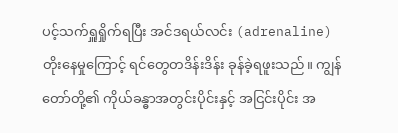ပင့်သက်ရှူရှိုက်ရပြီး အင်ဒရယ်လင်း (adrenaline) တိုးနေမှုကြောင့် ရင်တွေတဒိန်းဒိန်း ခုန်ခဲ့ရဖူးသည်။ ကျွန်တော်တို့၏ ကိုယ်ခန္ဓာအတွင်းပိုင်းနှင့် အငြင်းပိုင်း အ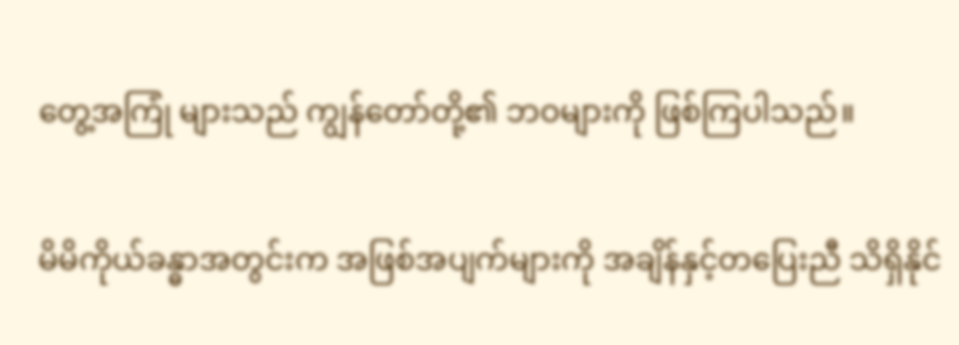တွေ့အကြုံ များသည် ကျွန်တော်တို့၏ ဘဝများကို ဖြစ်ကြပါသည်။

မိမိကိုယ်ခန္ဓာအတွင်းက အဖြစ်အပျက်များကို အချိန်နှင့်တပြေးညီ သိရှိနိုင်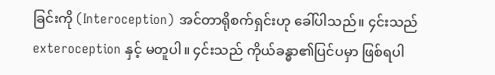ခြင်းကို (Interoception) အင်တာရိုစက်ရှင်းဟု ခေါ်ပါသည်။ ၄င်းသည် exteroception နှင့် မတူပါ။ ၄င်းသည် ကိုယ်ခန္ဓာ၏ပြင်ပမှာ ဖြစ်ရပါ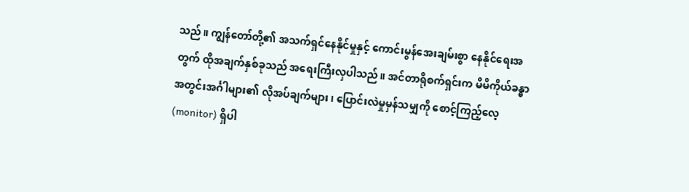သည်။ ကျွန်တော်တို့၏ အသက်ရှင်နေနိုင်မှုနှင့် ကောင်းမွန်အေးချမ်းစွာ နေနိုင်ရေးအတွက် ထိုအချက်နှစ်ခုသည် အရေးကြီးလှပါသည်။ အင်တာရိုစက်ရှင်းက မိမိကိုယ်ခန္ဓာအတွင်းအင်္ဂါများ၏ လိုအပ်ချက်များ၊ ပြောင်းလဲမှုမှန်သမျှကို စောင့်ကြည့်လေ့ (monitor) ရှိပါ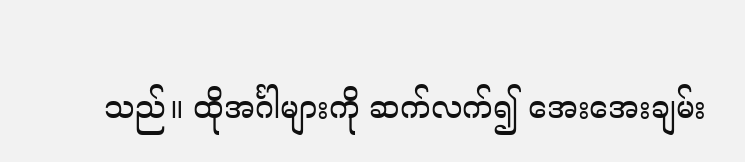သည်။ ထိုအင်္ဂါများကို ဆက်လက်၍ အေးအေးချမ်း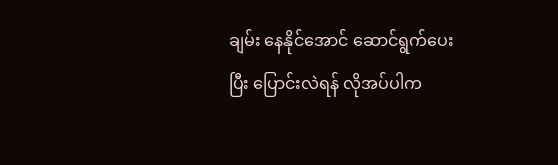ချမ်း နေနိုင်အောင် ဆောင်ရွက်ပေးပြီး ပြောင်းလဲရန် လိုအပ်ပါက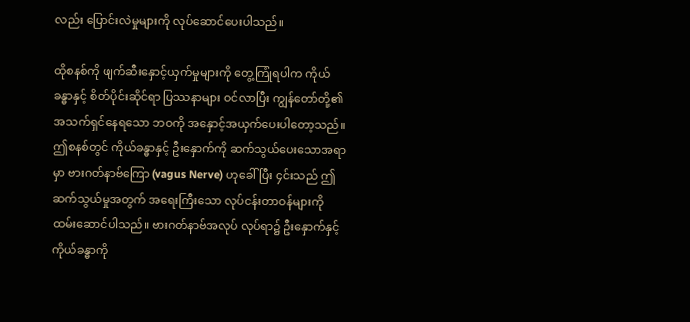လည်း ပြောင်းလဲမှုများကို လုပ်ဆောင်ပေးပါသည်။

ထိုစနစ်ကို ဖျက်ဆီးနှောင့်ယှက်မှုများကို တွေ့ကြုံရပါက ကိုယ်ခန္ဓာနှင့် စိတ်ပိုင်းဆိုင်ရာ ပြဿနာများ ဝင်လာပြီး ကျွန်တော်တို့၏ အသက်ရှင်နေရသော ဘဝကို အနှောင့်အယှက်ပေးပါတော့သည်။ ဤစနစ်တွင် ကိုယ်ခန္ဓာနှင့် ဦးနှောက်ကို ဆက်သွယ်ပေးသောအရာမှာ ဗားဂတ်နာဗ်ကြော (vagus Nerve) ဟုခေါ်ပြီး ၄င်းသည် ဤဆက်သွယ်မှုအတွက် အရေးကြီးသော လုပ်ငန်းတာဝန်များကို ထမ်းဆောင်ပါသည်။ ဗားဂတ်နာဗ်အလုပ် လုပ်ရာ၌ ဦးနှောက်နှင့် ကိုယ်ခန္ဓာကို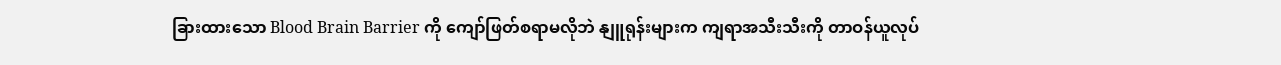ခြားထားသော Blood Brain Barrier ကို ကျော်ဖြတ်စရာမလိုဘဲ နျူရုန်းများက ကျရာအသီးသီးကို တာဝန်ယူလုပ်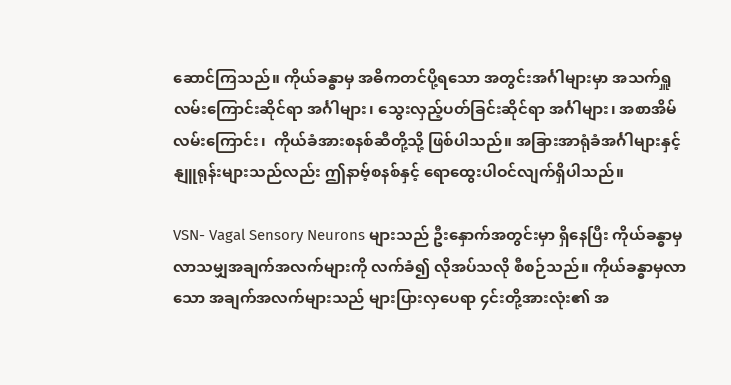ဆောင်ကြသည်။ ကိုယ်ခန္ဓာမှ အဓိကတင်ပို့ရသော အတွင်းအင်္ဂါများမှာ အသက်ရှူလမ်းကြောင်းဆိုင်ရာ အင်္ဂါများ၊ သွေးလှည့်ပတ်ခြင်းဆိုင်ရာ အင်္ဂါများ၊ အစာအိမ်လမ်းကြောင်း၊  ကိုယ်ခံအားစနစ်ဆီတို့သို့ ဖြစ်ပါသည်။ အခြားအာရုံခံအင်္ဂါများနှင့် နျူရုန်းများသည်လည်း ဤနာဗ့်စနစ်နှင့် ရောထွေးပါဝင်လျက်ရှိပါသည်။

VSN- Vagal Sensory Neurons များသည် ဦးနှောက်အတွင်းမှာ ရှိနေပြီး ကိုယ်ခန္ဓာမှ လာသမျှအချက်အလက်များကို လက်ခံ၍ လိုအပ်သလို စီစဉ်သည်။ ကိုယ်ခန္ဓာမှလာသော အချက်အလက်များသည် များပြားလှပေရာ ၄င်းတို့အားလုံး၏ အ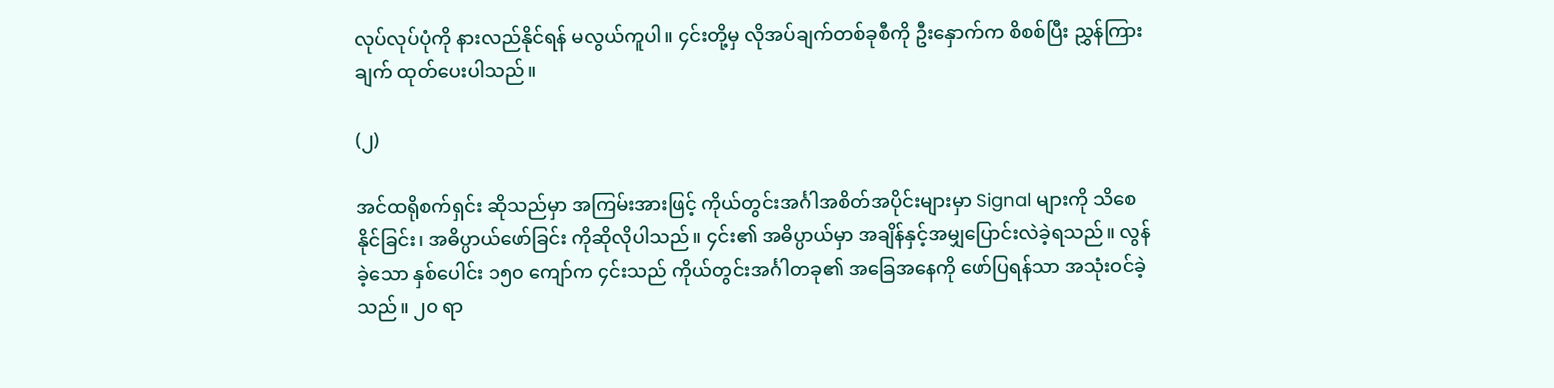လုပ်လုပ်ပုံကို နားလည်နိုင်ရန် မလွယ်ကူပါ။ ၄င်းတို့မှ လိုအပ်ချက်တစ်ခုစီကို ဦးနှောက်က စိစစ်ပြီး ညွှန်ကြားချက် ထုတ်ပေးပါသည်။

(၂)

အင်ထရိုစက်ရှင်း ဆိုသည်မှာ အကြမ်းအားဖြင့် ကိုယ်တွင်းအင်္ဂါအစိတ်အပိုင်းများမှာ Signal များကို သိစေနိုင်ခြင်း၊ အဓိပ္ပာယ်ဖော်ခြင်း ကိုဆိုလိုပါသည်။ ၄င်း၏ အဓိပ္ပာယ်မှာ အချိန်နှင့်အမျှပြောင်းလဲခဲ့ရသည်။ လွန်ခဲ့သော နှစ်ပေါင်း ၁၅၀ ကျော်က ၄င်းသည် ကိုယ်တွင်းအင်္ဂါတခု၏ အခြေအနေကို ဖော်ပြရန်သာ အသုံးဝင်ခဲ့သည်။ ၂၀ ရာ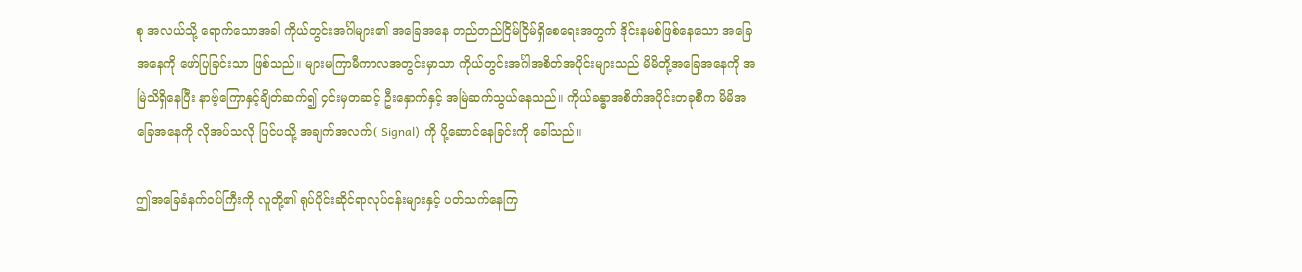စု အလယ်သို့ ရောက်သောအခါ ကိုယ်တွင်းအင်္ဂါများ၏ အခြေအနေ တည်တည်ငြိမ်ငြိမ်ရှိစေရေးအတွက် ဒိုင်းနမစ်ဖြစ်နေသော အခြေအနေကို ဖော်ပြခြင်းသာ ဖြစ်သည်။ များမကြာမီကာလအတွင်းမှာသာ ကိုယ်တွင်းအင်္ဂါအစိတ်အပိုင်းများသည် မိမိတို့အခြေအနေကို အမြဲသိရှိနေပြီး နာဗ့်ကြောနှင့်ချိတ်ဆက်၍ ၄င်းမှတဆင့် ဦးနှောက်နှင့် အမြဲဆက်သွယ်နေသည်။ ကိုယ်ခန္ဓာအစိတ်အပိုင်းတခုစီက မိမိအခြေအနေကို လိုအပ်သလို ပြင်ပသို့ အချက်အလက်( Signal) ကို ပို့ဆောင်နေခြင်းကို ခေါ်သည်။

ဤအခြေခံနက်ဝပ်ကြီးကို လူတို့၏ ရုပ်ပိုင်းဆိုင်ရာလုပ်ငန်းများနှင့် ပတ်သက်နေကြ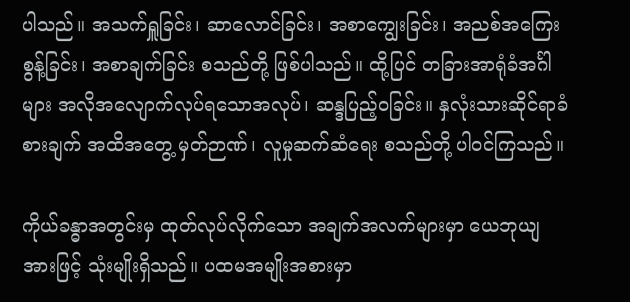ပါသည်။ အသက်ရှူခြင်း၊ ဆာလောင်ခြင်း၊ အစာကျွေးခြင်း၊ အညစ်အကြေးစွန့်ခြင်း၊ အစာချက်ခြင်း စသည်တို့ ဖြစ်ပါသည်။ ထို့ပြင် တခြားအာရုံခံအင်္ဂါများ အလိုအလျောက်လုပ်ရသောအလုပ်၊ ဆန္ဒပြည့်ဝခြင်း။ နှလုံးသားဆိုင်ရာခံစားချက် အထိအတွေ့ မှတ်ဉာဏ်၊ လူမှုဆက်ဆံရေး စသည်တို့ ပါဝင်ကြသည်။

ကိုယ်ခန္ဓာအတွင်းမှ ထုတ်လုပ်လိုက်သော အချက်အလက်များမှာ ယေဘုယျအားဖြင့် သုံးမျိုးရှိသည်။ ပထမအမျိုးအစားမှာ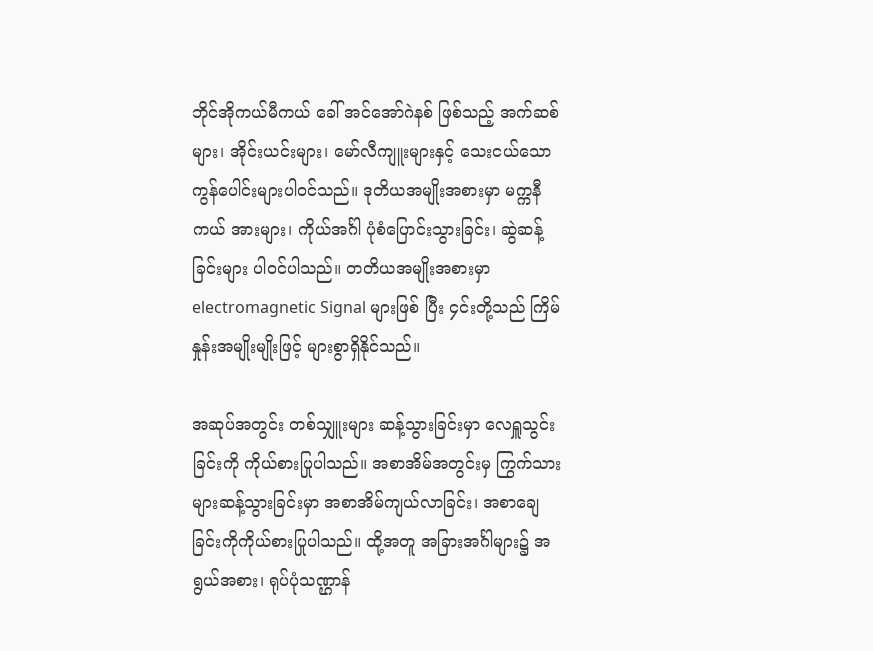ဘိုင်အိုကယ်မီကယ် ခေါ် အင်အော်ဂဲနစ် ဖြစ်သည့် အက်ဆစ်များ၊ အိုင်းယင်းများ၊ မော်လီကျူးများနှင့် သေးငယ်သောကွန်ပေါင်းများပါဝင်သည်။ ဒုတိယအမျိုးအစားမှာ မက္ကနီကယ် အားများ၊ ကိုယ်အင်္ဂါ ပုံစံပြောင်းသွားခြင်း၊ ဆွဲဆန့်ခြင်းများ ပါဝင်ပါသည်။ တတိယအမျိုးအစားမှာ electromagnetic Signal များဖြစ် ပြီး ၄င်းတို့သည် ကြိမ်နှုန်းအမျိုးမျိုးဖြင့် များစွာရှိနိုင်သည်။

အဆုပ်အတွင်း တစ်သျှူးများ ဆန့်သွားခြင်းမှာ လေရှူသွင်းခြင်းကို ကိုယ်စားပြုပါသည်။ အစာအိမ်အတွင်းမှ ကြွက်သားများဆန့်သွားခြင်းမှာ အစာအိမ်ကျယ်လာခြင်း၊ အစာချေခြင်းကိုကိုယ်စားပြုပါသည်။ ထို့အတူ အခြားအင်္ဂါများ၌ အရွယ်အစား၊ ရုပ်ပုံသဏ္ဌာန်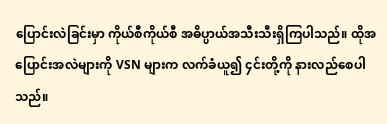ပြောင်းလဲခြင်းမှာ ကိုယ်စီကိုယ်စီ အဓိပ္ပာယ်အသီးသီးရှိကြပါသည်။ ထိုအပြောင်းအလဲများကို VSN များက လက်ခံယူ၍ ၄င်းတို့ကို နားလည်စေပါသည်။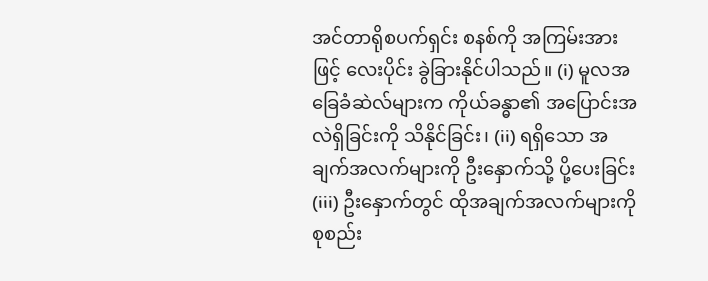အင်တာရိုစပက်ရှင်း စနစ်ကို အကြမ်းအားဖြင့် လေးပိုင်း ခွဲခြားနိုင်ပါသည်။ (i) မူလအခြေခံဆဲလ်များက ကိုယ်ခန္ဓာ၏ အပြောင်းအလဲရှိခြင်းကို သိနိုင်ခြင်း၊ (ii) ရရှိသော အချက်အလက်များကို ဦးနှောက်သို့ ပို့ပေးခြင်း (iii) ဦးနှောက်တွင် ထိုအချက်အလက်များကို စုစည်း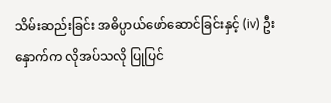သိမ်းဆည်းခြင်း အဓိပ္ပာယ်ဖော်ဆောင်ခြင်းနှင့် (iv) ဦးနှောက်က လိုအပ်သလို ပြုပြင်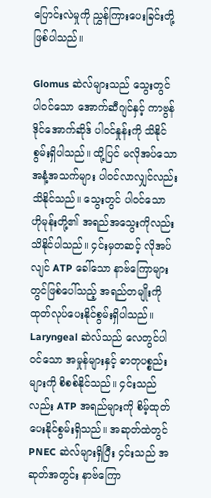ပြောင်းလဲမှုကို ညွှန်ကြားပေးခြင်းတို့ ဖြစ်ပါသည်။

Glomus ဆဲလ်များသည် သွေးတွင် ပါဝင်သော အောက်ဆီဂျင်နှင့် ကာဗွန်ဒိုင်အောက်ဆိုဒ် ပါဝင်နှုန်းကို သိနိုင်စွမ်းရှိပါသည်။ ထို့ပြင် မလိုအပ်သော အနံ့အသက်များ ပါဝင်လာလျှင်လည်း သိနိုင်သည်။ သွေးတွင် ပါဝင်သော ဟိုမုန်းတို့၏ အရည်အသွေးကိုလည်း သိနိုင်ပါသည်။ ၄င်းမှတဆင့် လိုအပ်လျင် ATP ခေါ်သော နာဗ်ကြောများတွင်ဖြစ်ပေါ်သည့် အရည်တမျိုးကို ထုတ်လုပ်ပေးနိုင်စွမ်းရှိပါသည်။ Laryngeal ဆဲလ်သည် လေတွင်ပါဝင်သော အမှုန်များနှင့် ဓာတုပစ္စည်းများကို စိစစ်နိုင်သည်။ ၄င်းသည်လည်း ATP အရည်များကို စိမ့်ထုတ်ပေးနိုင်စွမ်းရှိသည်။ အဆုတ်ထဲတွင် PNEC ဆဲလ်များရှိပြီး ၄င်းသည် အဆုတ်အတွင်း နာဗ်ကြော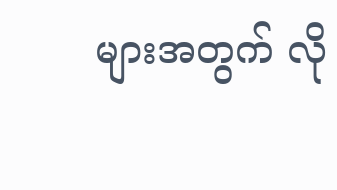များအတွက် လို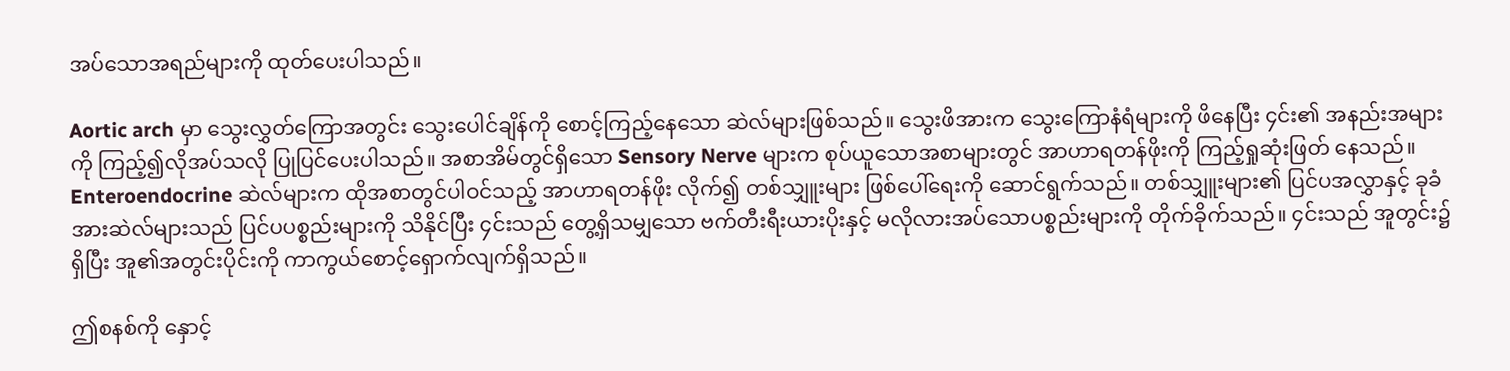အပ်သောအရည်များကို ထုတ်ပေးပါသည်။

Aortic arch မှာ သွေးလွှတ်ကြောအတွင်း သွေးပေါင်ချိန်ကို စောင့်ကြည့်နေသော ဆဲလ်များဖြစ်သည်။ သွေးဖိအားက သွေးကြောနံရံများကို ဖိနေပြီး ၄င်း၏ အနည်းအများကို ကြည့်၍လိုအပ်သလို ပြုပြင်ပေးပါသည်။ အစာအိမ်တွင်ရှိသော Sensory Nerve များက စုပ်ယူသောအစာများတွင် အာဟာရတန်ဖိုးကို ကြည့်ရှုဆုံးဖြတ် နေသည်။ Enteroendocrine ဆဲလ်များက ထိုအစာတွင်ပါဝင်သည့် အာဟာရတန်ဖိုး လိုက်၍ တစ်သျှူးများ ဖြစ်ပေါ်ရေးကို ဆောင်ရွက်သည်။ တစ်သျှူးများ၏ ပြင်ပအလွှာနှင့် ခုခံအားဆဲလ်များသည် ပြင်ပပစ္စည်းများကို သိနိုင်ပြီး ၄င်းသည် တွေ့ရှိသမျှသော ဗက်တီးရီးယားပိုးနှင့် မလိုလားအပ်သောပစ္စည်းများကို တိုက်ခိုက်သည်။ ၄င်းသည် အူတွင်း၌ရှိပြီး အူ၏အတွင်းပိုင်းကို ကာကွယ်စောင့်ရှောက်လျက်ရှိသည်။

ဤစနစ်ကို နှောင့်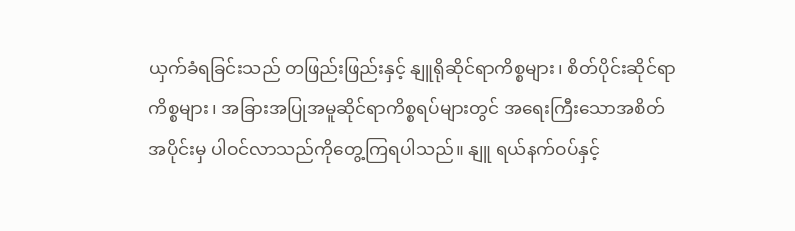ယှက်ခံရခြင်းသည် တဖြည်းဖြည်းနှင့် နျူရိုဆိုင်ရာကိစ္စများ၊ စိတ်ပိုင်းဆိုင်ရာကိစ္စများ၊ အခြားအပြုအမူဆိုင်ရာကိစ္စရပ်များတွင် အရေးကြီးသောအစိတ်အပိုင်းမှ ပါဝင်လာသည်ကိုတွေ့ကြရပါသည်။ နျူ ရယ်နက်ဝပ်နှင့်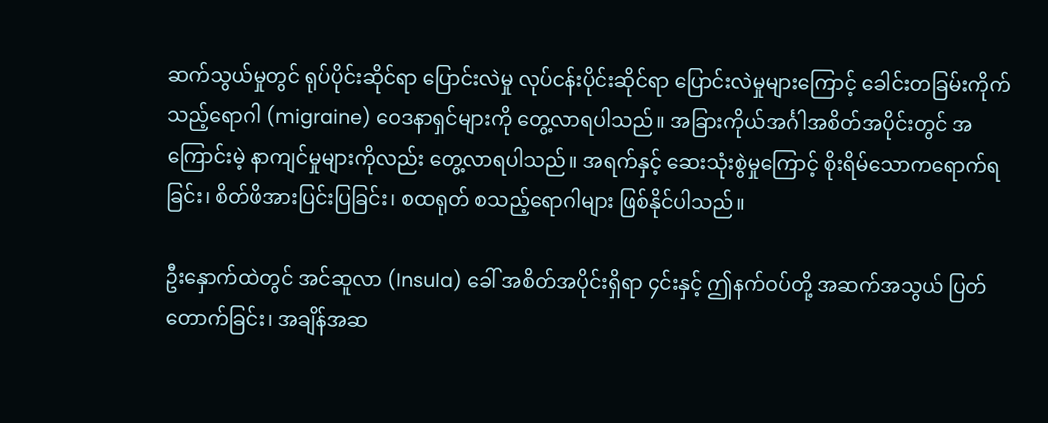ဆက်သွယ်မှုတွင် ရုပ်ပိုင်းဆိုင်ရာ ပြောင်းလဲမှု လုပ်ငန်းပိုင်းဆိုင်ရာ ပြောင်းလဲမှုများကြောင့် ခေါင်းတခြမ်းကိုက်သည့်ရောဂါ (migraine) ဝေဒနာရှင်များကို တွေ့လာရပါသည်။ အခြားကိုယ်အင်္ဂါအစိတ်အပိုင်းတွင် အကြောင်းမဲ့ နာကျင်မှုများကိုလည်း တွေ့လာရပါသည်။ အရက်နှင့် ဆေးသုံးစွဲမှုကြောင့် စိုးရိမ်သောကရောက်ရခြင်း၊ စိတ်ဖိအားပြင်းပြခြင်း၊ စထရုတ် စသည့်ရောဂါများ ဖြစ်နိုင်ပါသည်။

ဦးနှောက်ထဲတွင် အင်ဆူလာ (Insula) ခေါ် အစိတ်အပိုင်းရှိရာ ၄င်းနှင့် ဤနက်ဝပ်တို့ အဆက်အသွယ် ပြတ်တောက်ခြင်း၊ အချိန်အဆ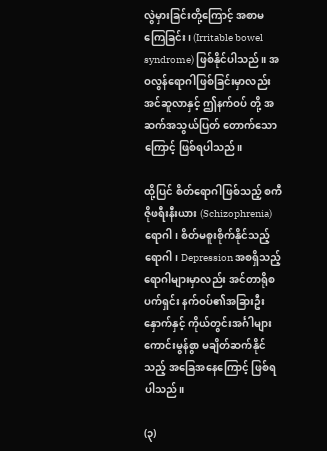လွဲမှားခြင်းတို့ကြောင့် အစာမကြေခြင်း၊ (Irritable bowel syndrome) ဖြစ်နိုင်ပါသည်။ အဝလွန်ရောဂါဖြစ်ခြင်းမှာလည်း အင်ဆူလာနှင့် ဤနက်ဝပ် တို့ အဆက်အသွယ်ပြတ် တောက်သောကြောင့် ဖြစ်ရပါသည်။

ထို့ပြင် စိတ်ရောဂါဖြစ်သည့် စကီဇိုဖရီးနီးယား (Schizophrenia)  ရောဂါ၊ စိတ်မစူးစိုက်နိုင်သည့် ရောဂါ၊ Depression အစရှိသည့် ရောဂါများမှာလည်း အင်တာရိုစပက်ရှင်း နက်ဝပ်၏အခြားဦးနှောက်နှင့် ကိုယ်တွင်းအင်္ဂါများ ကောင်းမွန်စွာ မချိတ်ဆက်နိုင်သည့် အခြေအနေကြောင့် ဖြစ်ရပါသည်။

(၃)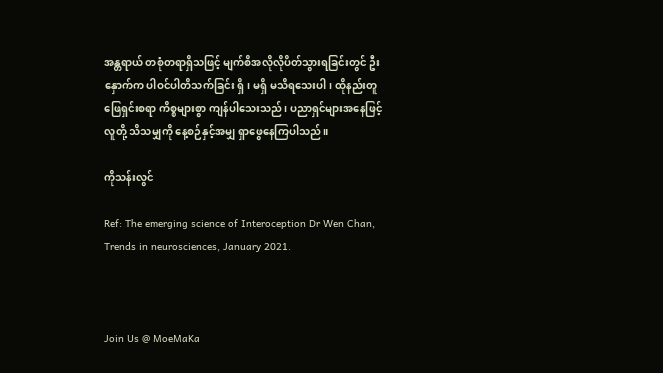အန္တရာယ် တစုံတရာရှိသဖြင့် မျက်စိအလိုလိုပိတ်သွားရခြင်းတွင် ဦးနှောက်က ပါဝင်ပါတိသက်ခြင်း ရှိ၊ မရှိ မသိရသေးပါ၊ ထိုနည်းတူ ဖြေရှင်းစရာ ကိစ္စများစွာ ကျန်ပါသေးသည်၊ ပညာရှင်များအနေဖြင့် လူတို့ သိသမျှကို နေ့စဉ်နှင့်အမျှ ရှာဖွေနေကြပါသည်။

ကိုသန်းလွင်

Ref: The emerging science of Interoception Dr Wen Chan, Trends in neurosciences, January 2021.



Join Us @ MoeMaKa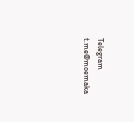Telegram
t.me@moemaka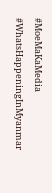#MoeMaKaMedia
#WhatsHappeningInMyanmar